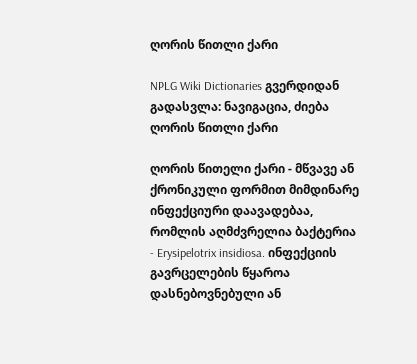ღორის წითლი ქარი

NPLG Wiki Dictionaries გვერდიდან
გადასვლა: ნავიგაცია, ძიება
ღორის წითლი ქარი

ღორის წითელი ქარი - მწვავე ან ქრონიკული ფორმით მიმდინარე ინფექციური დაავადებაა, რომლის აღმძვრელია ბაქტერია - Erysipelotrix insidiosa. ინფექციის გავრცელების წყაროა დასნებოვნებული ან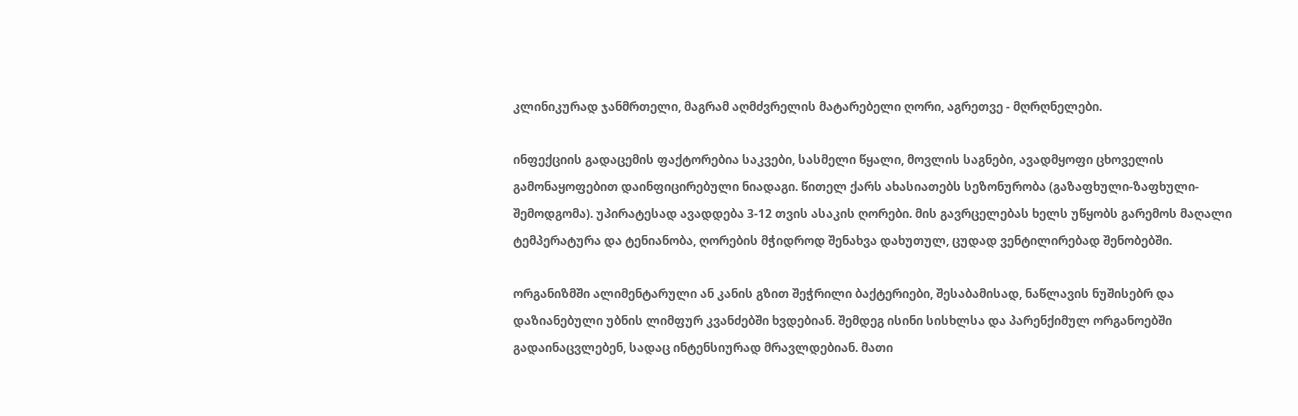კლინიკურად ჯანმრთელი, მაგრამ აღმძვრელის მატარებელი ღორი, აგრეთვე - მღრღნელები.

ინფექციის გადაცემის ფაქტორებია საკვები, სასმელი წყალი, მოვლის საგნები, ავადმყოფი ცხოველის გამონაყოფებით დაინფიცირებული ნიადაგი. წითელ ქარს ახასიათებს სეზონურობა (გაზაფხული-ზაფხული-შემოდგომა). უპირატესად ავადდება 3-12 თვის ასაკის ღორები. მის გავრცელებას ხელს უწყობს გარემოს მაღალი ტემპერატურა და ტენიანობა, ღორების მჭიდროდ შენახვა დახუთულ, ცუდად ვენტილირებად შენობებში.

ორგანიზმში ალიმენტარული ან კანის გზით შეჭრილი ბაქტერიები, შესაბამისად, ნაწლავის ნუშისებრ და დაზიანებული უბნის ლიმფურ კვანძებში ხვდებიან. შემდეგ ისინი სისხლსა და პარენქიმულ ორგანოებში გადაინაცვლებენ, სადაც ინტენსიურად მრავლდებიან. მათი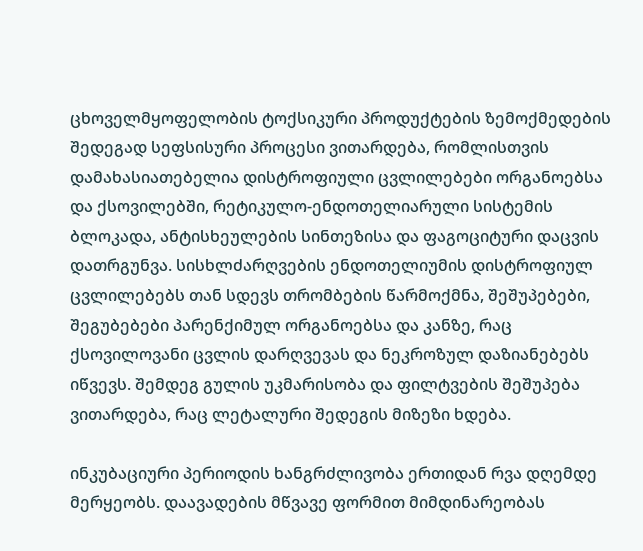ცხოველმყოფელობის ტოქსიკური პროდუქტების ზემოქმედების შედეგად სეფსისური პროცესი ვითარდება, რომლისთვის დამახასიათებელია დისტროფიული ცვლილებები ორგანოებსა და ქსოვილებში, რეტიკულო-ენდოთელიარული სისტემის ბლოკადა, ანტისხეულების სინთეზისა და ფაგოციტური დაცვის დათრგუნვა. სისხლძარღვების ენდოთელიუმის დისტროფიულ ცვლილებებს თან სდევს თრომბების წარმოქმნა, შეშუპებები, შეგუბებები პარენქიმულ ორგანოებსა და კანზე, რაც ქსოვილოვანი ცვლის დარღვევას და ნეკროზულ დაზიანებებს იწვევს. შემდეგ გულის უკმარისობა და ფილტვების შეშუპება ვითარდება, რაც ლეტალური შედეგის მიზეზი ხდება.

ინკუბაციური პერიოდის ხანგრძლივობა ერთიდან რვა დღემდე მერყეობს. დაავადების მწვავე ფორმით მიმდინარეობას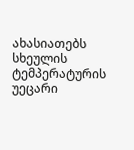ახასიათებს სხეულის ტემპერატურის უეცარი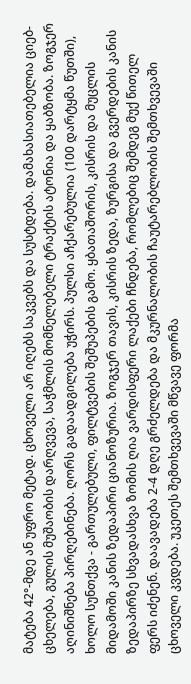მატება 42°-მდე ან უფრო მეტად. ცხოველი არ იღებს საკვებს და სუსტდება. დამახასიათებელია ციებ-ცხელება, გულის მუშაობის დარღვევა, საჭმლის მომნელებელი ტრაქტის ატონია და ყაბზობა. ზოგჯერ აღინიშნება პირღებინება. ღორს გადაადგილება უჭირს. პულსი აჩქარებულია (100 დარტყმა წუთში), ხოლო სუნთქვა - გართულებული, ფილტვების შეშუპების გამო. ყბათაშორის, კისრის და მუცლის მიდამოში კანის ზედაპირი ციანოზურია. ზოგჯერ თავის, კისრის ზედა, ზურგისა და გვერდების კანის ზედაპირზე სხვადასხვა ზომის ღია ვარდისფერი ლაქები ჩნდება, რომლებიც შემდეგ მუქ წითელ ფერს იძენენ. დაავადება 2-4 დღე გრძელდება და მკურნალობის ჩაუტარებლობის შემთხვევაში ცხოველი კვდება. უკეთეს შემთხვევაში მწვავე ფორმა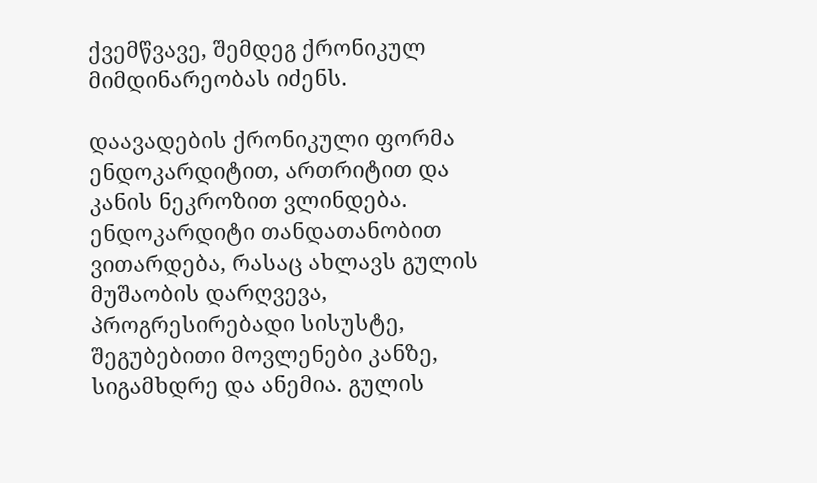ქვემწვავე, შემდეგ ქრონიკულ მიმდინარეობას იძენს.

დაავადების ქრონიკული ფორმა ენდოკარდიტით, ართრიტით და კანის ნეკროზით ვლინდება. ენდოკარდიტი თანდათანობით ვითარდება, რასაც ახლავს გულის მუშაობის დარღვევა, პროგრესირებადი სისუსტე, შეგუბებითი მოვლენები კანზე, სიგამხდრე და ანემია. გულის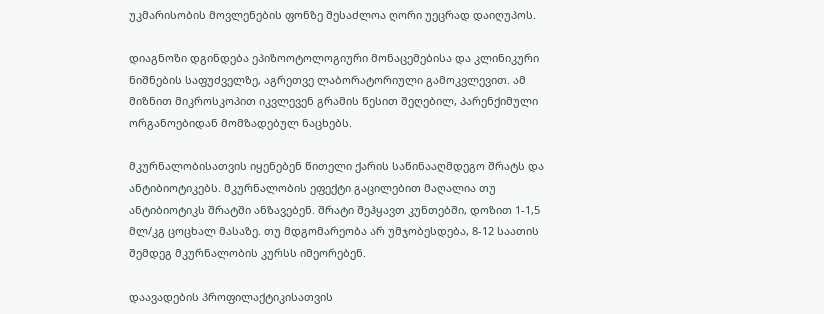უკმარისობის მოვლენების ფონზე შესაძლოა ღორი უეცრად დაიღუპოს.

დიაგნოზი დგინდება ეპიზოოტოლოგიური მონაცემებისა და კლინიკური ნიშნების საფუძველზე, აგრეთვე ლაბორატორიული გამოკვლევით. ამ მიზნით მიკროსკოპით იკვლევენ გრამის წესით შეღებილ, პარენქიმული ორგანოებიდან მომზადებულ ნაცხებს.

მკურნალობისათვის იყენებენ წითელი ქარის საწინააღმდეგო შრატს და ანტიბიოტიკებს. მკურნალობის ეფექტი გაცილებით მაღალია თუ ანტიბიოტიკს შრატში ანზავებენ. შრატი შეჰყავთ კუნთებში, დოზით 1-1,5 მლ/კგ ცოცხალ მასაზე. თუ მდგომარეობა არ უმჯობესდება, 8-12 საათის შემდეგ მკურნალობის კურსს იმეორებენ.

დაავადების პროფილაქტიკისათვის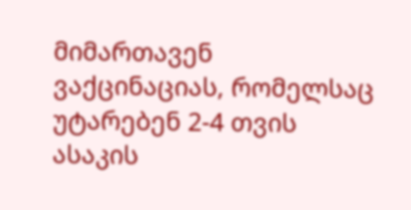მიმართავენ ვაქცინაციას, რომელსაც უტარებენ 2-4 თვის ასაკის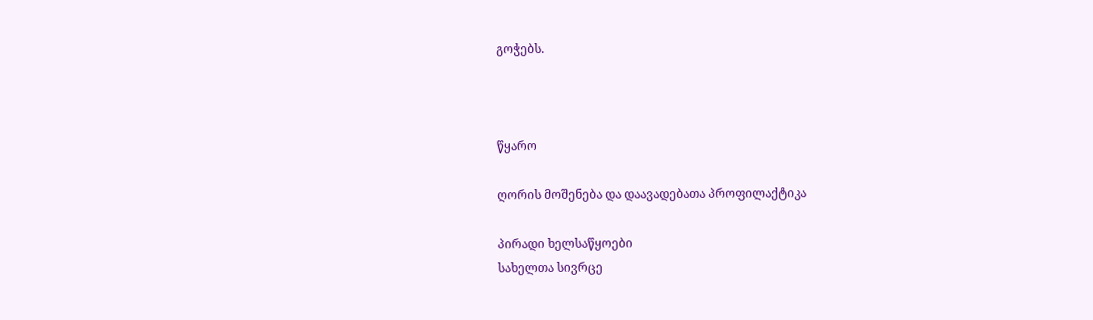გოჭებს.



წყარო

ღორის მოშენება და დაავადებათა პროფილაქტიკა

პირადი ხელსაწყოები
სახელთა სივრცე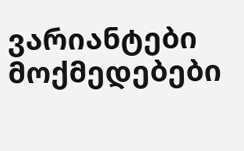ვარიანტები
მოქმედებები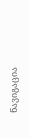ნავიგაცია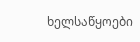ხელსაწყოები